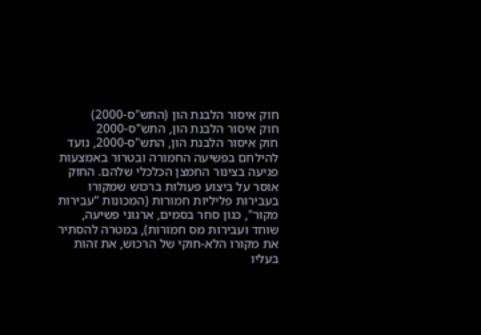חוק איסור הלבנת הון (התש"ס-2000)
חוק איסור הלבנת הון, התש"ס-2000
חוק איסור הלבנת הון, התש"ס-2000, נועד להילחם בפשיעה החמורה ובטרור באמצעות פגיעה בצינור החמצן הכלכלי שלהם. החוק אוסר על ביצוע פעולות ברכוש שמקורו בעבירות פליליות חמורות (המכונות "עבירות מקור", כגון סחר בסמים, ארגוני פשיעה, שוחד ועבירות מס חמורות), במטרה להסתיר את מקורו הלא-חוקי של הרכוש, את זהות בעליו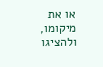או את מיקומו, ולהציגו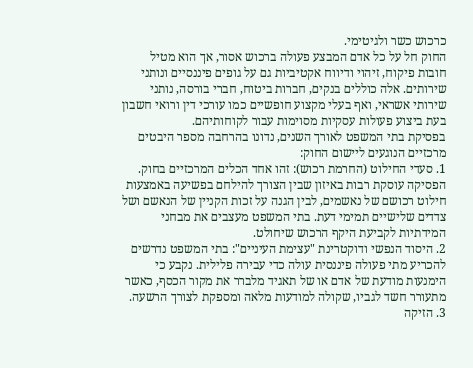כרכוש כשר ולגיטימי.
החוק חל על כל אדם המבצע פעולה ברכוש אסור, אך הוא מטיל חובות פיקוח, זיהוי ודיווח אקטיביות גם על גופים פיננסיים ונותני שירותים. אלה כוללים בנקים, חברות ביטוח, חברי בורסה, נותני שירותי אשראי, ואף בעלי מקצוע חופשיים כמו עורכי דין ורואי חשבון בעת ביצוע פעולות עסקיות מסוימות עבור לקוחותיהם.
בפסיקת בתי המשפט לאורך השנים, נדונו בהרחבה מספר היבטים מרכזיים הנוגעים ליישום החוק:
1. סעדי החילוט (החרמת רכוש): זהו אחד הכלים המרכזיים בחוק. הפסיקה עוסקת רבות באיזון שבין הצורך להילחם בפשיעה באמצעות חילוט רכושם של נאשמים, לבין הגנה על זכות הקניין של הנאשם ושל צדדים שלישיים תמימי דעת. בתי המשפט מעצבים את מבחני המידתיות לקביעת היקף הרכוש שיחולט.
2. היסוד הנפשי ודוקטרינת "עצימת העיניים": בתי המשפט נדרשים להכריע מתי פעולה פיננסית עולה כדי עבירה פלילית. נקבע כי הימנעות מודעת של אדם או של תאגיד מלברר את מקור הכסף, כאשר מתעורר חשד לגביו, שקולה למודעות מלאה ומספקת לצורך הרשעה.
3. הזיקה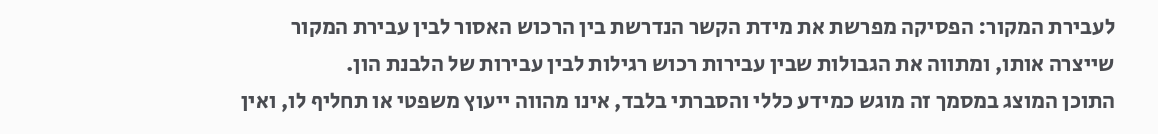לעבירת המקור: הפסיקה מפרשת את מידת הקשר הנדרשת בין הרכוש האסור לבין עבירת המקור שייצרה אותו, ומתווה את הגבולות שבין עבירות רכוש רגילות לבין עבירות של הלבנת הון.
התוכן המוצג במסמך זה מוגש כמידע כללי והסברתי בלבד, אינו מהווה ייעוץ משפטי או תחליף לו, ואין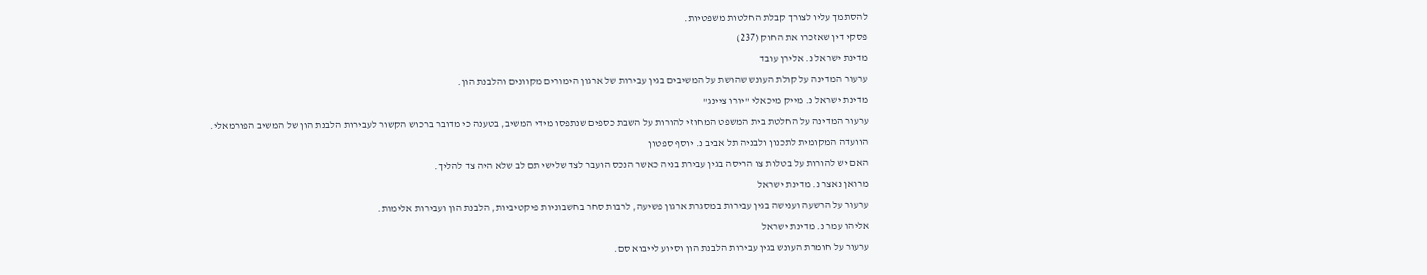להסתמך עליו לצורך קבלת החלטות משפטיות.
פסקי דין שאזכרו את החוק (237)
מדינת ישראל נ. אלירן עובד
ערעור המדינה על קולת העונש שהושת על המשיבים בגין עבירות של ארגון הימורים מקוונים והלבנת הון.
מדינת ישראל נ. מייק מיכאלי "יורו ציינג"
ערעור המדינה על החלטת בית המשפט המחוזי להורות על השבת כספים שנתפסו מידי המשיב, בטענה כי מדובר ברכוש הקשור לעבירות הלבנת הון של המשיב הפורמאלי.
הוועדה המקומית לתכנון ולבניה תל אביב נ. יוסף ספטון
האם יש להורות על בטלות צו הריסה בגין עבירת בניה כאשר הנכס הועבר לצד שלישי תם לב שלא היה צד להליך.
מרואן נאצר נ. מדינת ישראל
ערעור על הרשעה וענישה בגין עבירות במסגרת ארגון פשיעה, לרבות סחר בחשבוניות פיקטיביות, הלבנת הון ועבירות אלימות.
אליהו עמר נ. מדינת ישראל
ערעור על חומרת העונש בגין עבירות הלבנת הון וסיוע לייבוא סם.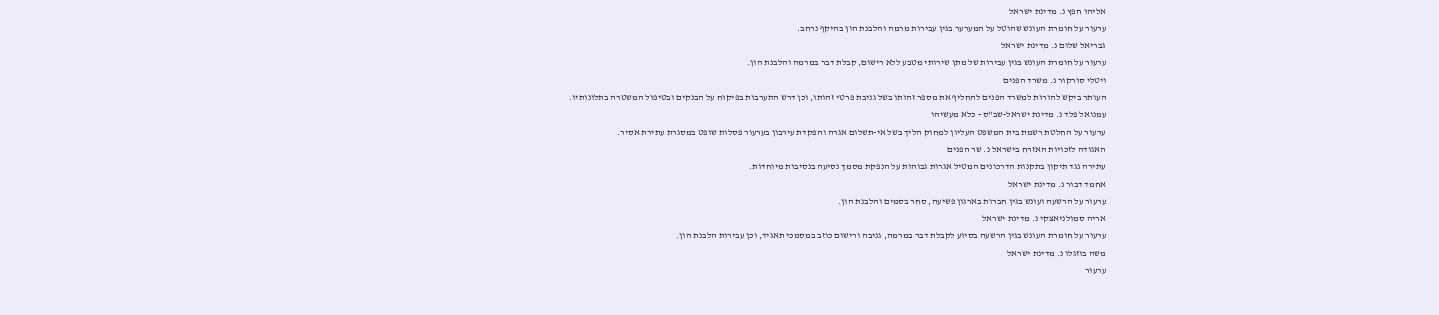אליהו חפץ נ. מדינת ישראל
ערעור על חומרת העונש שהוטל על המערער בגין עבירות מרמה והלבנת הון בהיקף נרחב.
גבריאל שלום נ. מדינת ישראל
ערעור על חומרת העונש בגין עבירות של מתן שירותי מטבע ללא רישום, קבלת דבר במרמה והלבנת הון.
ויטלי סורקור נ. משרד הפנים
העותר ביקש להורות למשרד הפנים להחליף את מספר זהותו בשל גניבת פרטי זהותו, וכן דרש התערבות בפיקוח על הבנקים ובטיפול המשטרה בתלונותיו.
עמנואל פלד נ. מדינת ישראל-שב"ס - כלא מעשיהו
ערעור על החלטת רשמת בית המשפט העליון למחוק הליך בשל אי-תשלום אגרה והפקדת עירבון בערעור פסלות שופט במסגרת עתירת אסיר.
האגודה לזכויות האזרח בישראל נ. שר הפנים
עתירה נגד תיקון בתקנות הדרכונים המטיל אגרות גבוהות על הנפקת מסמך נסיעה בנסיבות מיוחדות.
אחמד דבור נ. מדינת ישראל
ערעור על הרשעה ועונש בגין חברות בארגון פשיעה, סחר בסמים והלבנת הון.
אריה סמולניאצקי נ. מדינת ישראל
ערעור על חומרת העונש בגין הרשעה בסיוע לקבלת דבר במרמה, גניבה ורישום כוזב במסמכי תאגיד, וכן עבירות הלבנת הון.
משה בוזגלו נ. מדינת ישראל
ערעור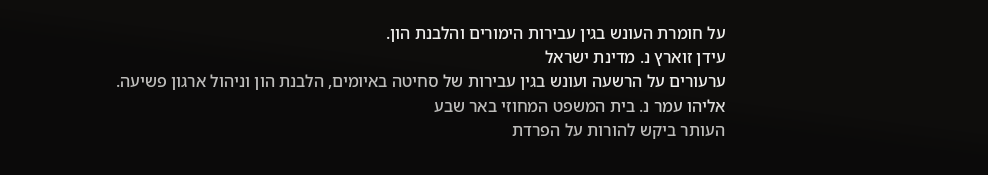על חומרת העונש בגין עבירות הימורים והלבנת הון.
עידן זוארץ נ. מדינת ישראל
ערעורים על הרשעה ועונש בגין עבירות של סחיטה באיומים, הלבנת הון וניהול ארגון פשיעה.
אליהו עמר נ. בית המשפט המחוזי באר שבע
העותר ביקש להורות על הפרדת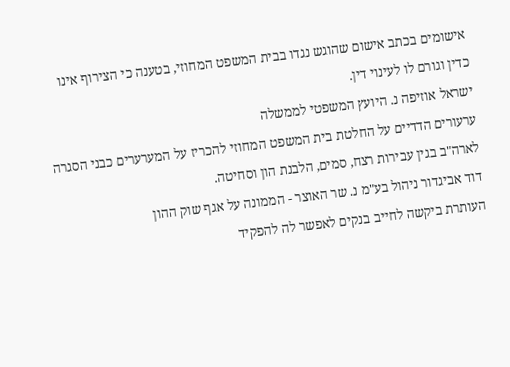אישומים בכתב אישום שהוגש נגדו בבית המשפט המחוזי, בטענה כי הצירוף אינו כדין וגורם לו לעינוי דין.
ישראל אוזיפה נ. היועץ המשפטי לממשלה
ערעורים הדדיים על החלטת בית המשפט המחוזי להכריז על המערערים כבני הסגרה לארה"ב בגין עבירות רצח, סמים, הלבנת הון וסחיטה.
דוד אביגדור ניהול בע"מ נ. שר האוצר - הממונה על אגף שוק ההון
העותרת ביקשה לחייב בנקים לאפשר לה להפקיד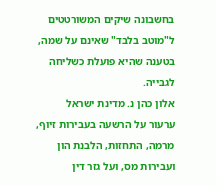בחשבונה שיקים המשורטטים ל"מוטב בלבד" שאינם על שמה, בטענה שהיא פועלת כשליחה לגבייה.
אלון כהן נ. מדינת ישראל
ערעור על הרשעה בעבירות זיוף, מרמה, התחזות, הלבנת הון ועבירות מס, ועל גזר דין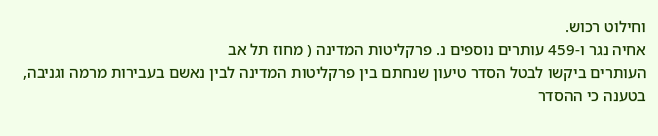וחילוט רכוש.
אחיה נגר ו-459 עותרים נוספים נ. פרקליטות המדינה ( מחוז תל אב
העותרים ביקשו לבטל הסדר טיעון שנחתם בין פרקליטות המדינה לבין נאשם בעבירות מרמה וגניבה, בטענה כי ההסדר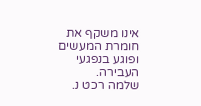אינו משקף את חומרת המעשים ופוגע בנפגעי העבירה.
שלמה רכט נ.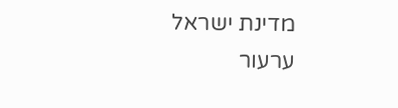מדינת ישראל
ערעור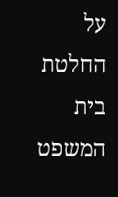על החלטת בית המשפט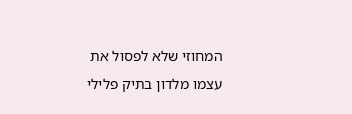המחוזי שלא לפסול את עצמו מלדון בתיק פלילי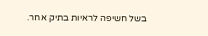בשל חשיפה לראיות בתיק אחר.